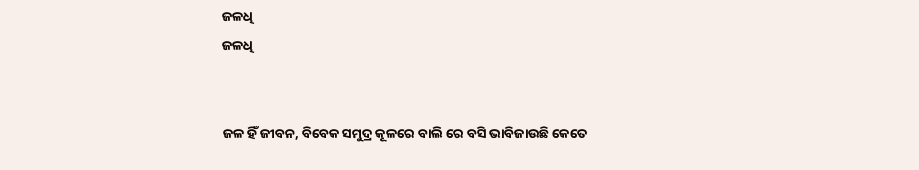ଜଳଧି
ଜଳଧି


ଜଳ ହିଁ ଜୀବନ, ବିବେକ ସମୁଦ୍ର କୂଳରେ ବାଲି ରେ ବସି ଭାବିଜାଉଛି କେତେ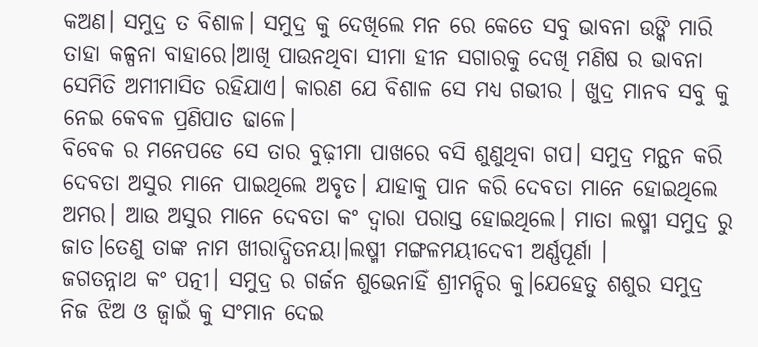କଅଣ। ସମୁଦ୍ର ତ ବିଶାଳ। ସମୁଦ୍ର କୁ ଦେଖିଲେ ମନ ରେ କେତେ ସବୁ ଭାବନା ଉଙ୍କି ମାରି ତାହା କଳ୍ପନା ବାହାରେ।ଆଖି ପାଉନଥିବା ସୀମା ହୀନ ସଗାରକୁ ଦେଖି ମଣିଷ ର ଭାବନା ସେମିତି ଅମୀମାସିତ ରହିଯାଏ। କାରଣ ଯେ ବିଶାଳ ସେ ମଧ୍ୟ ଗଭୀର । ଖୁଦ୍ର ମାନବ ସବୁ କୁ ନେଇ କେବଳ ପ୍ରଣିପାତ ଢାଳେ।
ବିବେକ ର ମନେପଡେ ସେ ତାର ବୁଢ଼ୀମା ପାଖରେ ବସି ଶୁଣୁଥିବା ଗପ। ସମୁଦ୍ର ମନ୍ଥନ କରି ଦେବତା ଅସୁର ମାନେ ପାଇଥିଲେ ଅବୃତ। ଯାହାକୁ ପାନ କରି ଦେବତା ମାନେ ହୋଇଥିଲେ ଅମର। ଆଉ ଅସୁର ମାନେ ଦେବତା କଂ ଦ୍ୱାରା ପରାସ୍ତ ହୋଇଥିଲେ। ମାତା ଲଷ୍ମୀ ସମୁଦ୍ର ରୁ ଜାତ।ତେଣୁ ତାଙ୍କ ନାମ ଖୀରାଦ୍ଧିତନୟା।ଲଷ୍ମୀ ମଙ୍ଗଳମୟୀଦେବୀ ଅର୍ଣ୍ଣପୂର୍ଣା ।
ଜଗତନ୍ନାଥ କଂ ପତ୍ନୀ। ସମୁଦ୍ର ର ଗର୍ଜନ ଶୁଭେନାହିଁ ଶ୍ରୀମନ୍ଦିର କୁ।ଯେହେତୁ ଶଶୁର ସମୁଦ୍ର ନିଜ ଝିଅ ଓ ଜ୍ୱାଇଁ କୁ ସଂମାନ ଦେଇ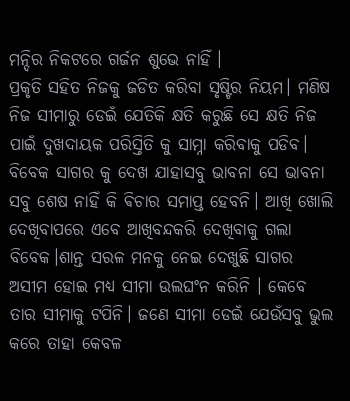ମନ୍ଦିର ନିକଟରେ ଗର୍ଜନ ଶୁଭେ ନାହିଁ ।
ପ୍ରକୃତି ସହିତ ନିଜକୁ ଜଡିତ କରିବା ସୃଷ୍ଟିର ନିୟମ। ମଣିଷ ନିଜ ସୀମାରୁ ଡେଇଁ ଯେତିକି କ୍ଷତି କରୁଛି ସେ କ୍ଷତି ନିଜ ପାଇଁ ଦୁଖଦାୟକ ପରିସ୍ତିତି କୁ ସାମ୍ନା କରିବାକୁ ପଡିବ।
ବିବେକ ସାଗର କୁ ଦେଖ ଯାହାସବୁ ଭାବନା ସେ ଭାବନା ସବୁ ଶେଷ ନାହିଁ କି ଵିଚାର ସମାପ୍ତ ହେବନି। ଆଖି ଖୋଲି ଦେଖିବାପରେ ଏବେ ଆଖିବନ୍ଦକରି ଦେଖିବାକୁ ଗଲା ବିବେକ।ଶାନ୍ତ ସରଳ ମନକୁ ନେଇ ଦେଖୁଛି ସାଗର ଅସୀମ ହୋଇ ମଧ୍ୟ ସୀମା ଉଲଘଂନ କରିନି । କେବେ ତାର ସୀମାକୁ ଟପିନି। ଜଣେ ସୀମା ଡେଇଁ ଯେଉଁସବୁ ଭୁଲ କରେ ତାହା କେବଳ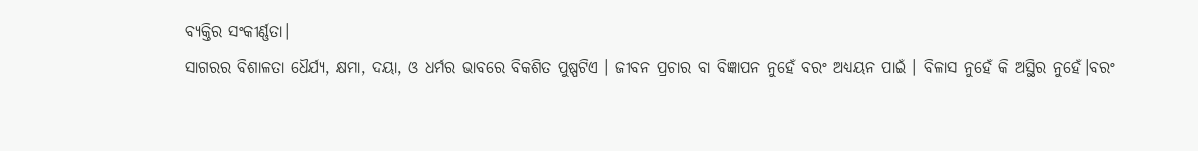ବ୍ୟକ୍ତିର ସଂକୀର୍ଣ୍ଣତା।
ସାଗରର ବିଶାଳତା ଧୈର୍ଯ୍ୟ, କ୍ଷମା, ଦୟା, ଓ ଧର୍ମର ଭାବରେ ବିକଶିତ ପୁଷ୍ପଟିଏ । ଜୀବନ ପ୍ରଚାର ବା ବିଜ୍ଞାପନ ନୁହେଁ ବରଂ ଅଧ୍ୟୟନ ପାଇଁ । ବିଳାସ ନୁହେଁ କି ଅସ୍ଥିର ନୁହେଁ।ବରଂ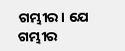ଗମ୍ଭୀର। ଯେ ଗମ୍ଭୀର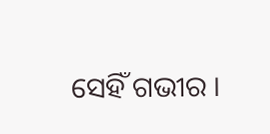ସେହିଁ ଗଭୀର ।